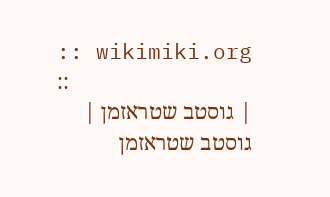:: wikimiki.org ::
| גוסטב שטראזמן |
גוסטב שטראזמן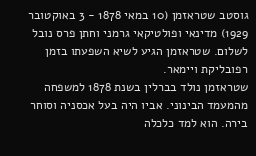גוסטב שטראזמן (10 במאי 1878 - 3 באוקטובר 1929) מדינאי ופולטיקאי גרמני וחתן פרס נובל לשלום. שטראזמן הגיע לשיא השפעתו בזמן רפובליקת ויימאר.
שטראזמן נולד בברלין בשנת 1878 למשפחה מהמעמד הבינוני. אביו היה בעל אכסניה וסוחר בירה. הוא למד כלכלה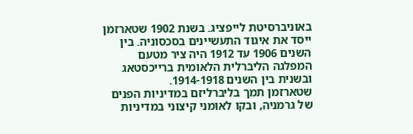באוניברסיטת לייפציג. בשנת 1902 שטארזמן ייסד את איגוד התעשיינים בסכסוניה. בין השנים 1906 עד 1912 היה ציר מטעם המפלגה הליברלית הלאומית ברייכסטאג ובשנית בין השנים 1914-1918.
שטארזמן תמך בליברליזם במדיניות הפנים של גרמניה, ובקו לאומני קיצוני במדיניות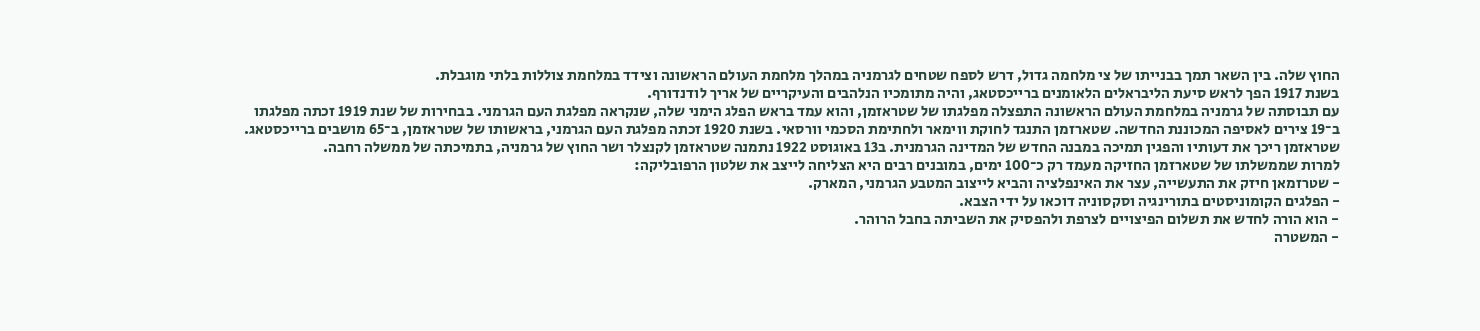החוץ שלה. בין השאר תמך בבנייתו של צי מלחמה גדול, דרש לספח שטחים לגרמניה במהלך מלחמת העולם הראשונה וצידד במלחמת צוללות בלתי מוגבלת.
בשנת 1917 הפך לראש סיעת הליבראלים הלאומנים ברייכסטאג, והיה מתומכיו הנלהבים והעיקריים של אריך לודנדורף.
עם תבוסתה של גרמניה במלחמת העולם הראשונה התפצלה מפלגתו של שטראזמן, והוא עמד בראש הפלג הימני שלה, שנקראה מפלגת העם הגרמני. בבחירות של שנת 1919 זכתה מפלגתו ב־19 צירים לאסיפה המכוננת החדשה. שטארזמן התנגד לחוקת ווימאר ולחתימת הסכמי וורסאי. בשנת 1920 זכתה מפלגת העם הגרמני, בראשותו של שטראזמן, ב־65 מושבים ברייכסטאג. שטראזמן ריכך את דעותיו והפגין תמיכה במבנה החדש של המדינה הגרמנית. ב13 באוגוסט 1922 נתמנה שטראזמן לקנצלר ושר החוץ של גרמניה, בתמיכתה של ממשלה רחבה.
למרות שממשלתו של שטארזמן החזיקה מעמד רק כ־100 ימים, במובנים רבים היא הצליחה לייצב את שלטון הרפובליקה:
- שטרזמאן חיזק את התעשייה, עצר את האינפלציה והביא לייצוב המטבע הגרמני, המארק.
- הפלגים הקומוניסטים בתורינגיה וסקסוניה דוכאו על ידי הצבא.
- הוא הורה לחדש את תשלום הפיצויים לצרפת ולהפסיק את השביתה בחבל הרוהר.
- המשטרה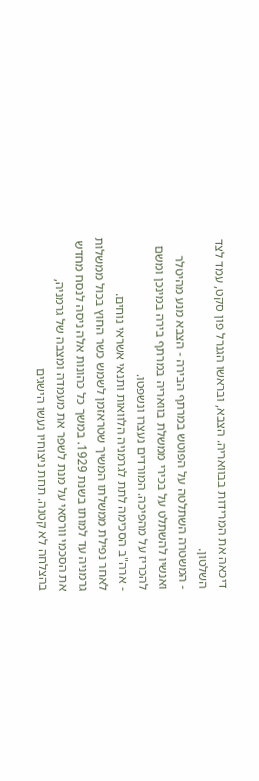דיכאה את המרידות בבוואריה. הצבא, ובראשו הגנרל פון סקט, עמד לצד השלטון.
- המשטרה השתלטה על הפוטש במרתף הבירה - הצבא מנע מהיטלר ואנשיו להשתלט על בכירי ממשלת בוואריה במרתף בירה במינכן ומשם להכריז על מהפיכה. המורדים נעצרו ונשפטו.
- ארה"ב הסכימה לתת לגרמניה הלוואות ותנאי אשראי נוחים.
לאחר נפילת ממשלתו המשיך שטראזמן לשמש כשר החוץ בכול ממשלות גרמניה עד למותו בשנת 1929. במשך כל כהונות אלה ניסה לנסח מחדש את הסכמי וורסאי על מנת לשפר את מעמדה ומצבה של גרמניה, בהצלחה לא קטנה. תחת ניצוחיו נעשו הישגים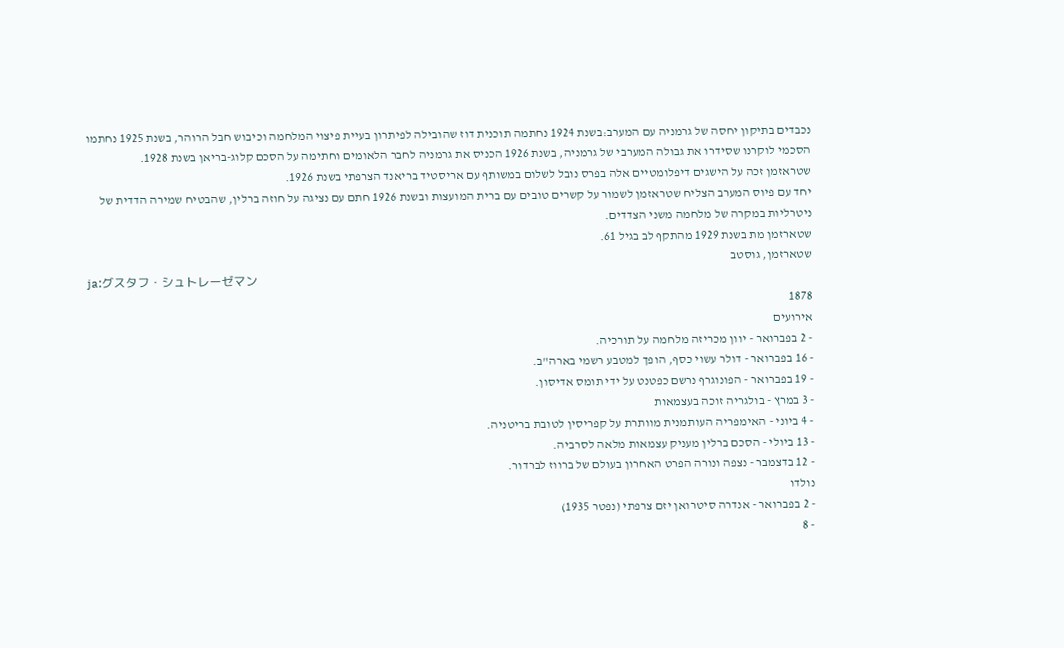נכבדים בתיקון יחסה של גרמניה עם המערב:בשנת 1924 נחתמה תוכנית דוז שהובילה לפיתרון בעיית פיצוי המלחמה וכיבוש חבל הרוהר, בשנת 1925 נחתמו הסכמי לוקרנו שסידרו את גבולה המערבי של גרמניה, בשנת 1926 הכניס את גרמניה לחבר הלאומים וחתימה על הסכם קלוג-בריאן בשנת 1928.
שטראזמן זכה על הישגים דיפלומטיים אלה בפרס נובל לשלום במשותף עם אריסטיד בריאנד הצרפתי בשנת 1926.
יחד עם פיוס המערב הצליח שטראזמן לשמור על קשרים טובים עם ברית המועצות ובשנת 1926 חתם עם נציגה על חוזה ברלין, שהבטיח שמירה הדדית של ניטרליות במקרה של מלחמה משני הצדדים.
שטארזמן מת בשנת 1929 מהתקף לב בגיל 61.
שטארזמן, גוסטב
ja:グスタフ・シュトレーゼマン
1878
אירועים
- 2 בפברואר - יוון מכריזה מלחמה על תורכיה.
- 16 בפברואר - דולר עשוי כסף, הופך למטבע רשמי בארה"ב.
- 19 בפברואר - הפונוגרף נרשם כפטנט על ידי תומס אדיסון.
- 3 במרץ - בולגריה זוכה בעצמאות
- 4 ביוני - האימפריה העותמנית מוותרת על קפריסין לטובת בריטניה.
- 13 ביולי - הסכם ברלין מעניק עצמאות מלאה לסרביה.
- 12 בדצמבר - נצפה ונורה הפרט האחרון בעולם של ברווז לברדור.
נולדו
- 2 בפברואר - אנדרה סיטרואן יזם צרפתי (נפטר 1935)
- 8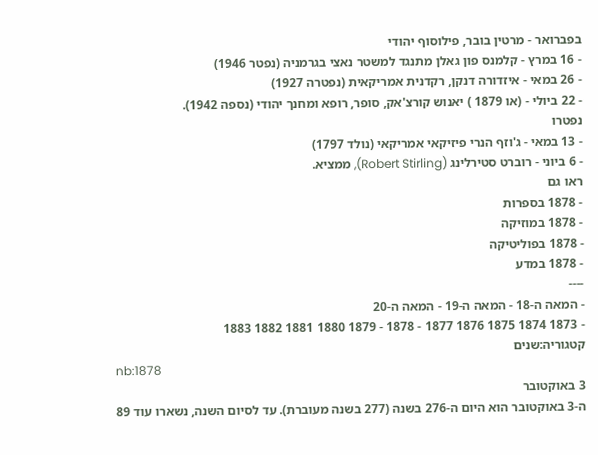בפברואר - מרטין בובר, פילוסוף יהודי
- 16 במרץ - קלמנס פון גאלן מתנגד למשטר נאצי בגרמניה (נפטר 1946)
- 26 במאי - איזדורה דנקן, רקדנית אמריקאית (נפטרה 1927)
- 22 ביולי - (או 1879 ) יאנוש קורצ'אק, סופר, רופא ומחנך יהודי (נספה 1942).
נפטרו
- 13 במאי - ג'וזף הנרי פיזיקאי אמריקאי (נולד 1797)
- 6 ביוני - רוברט סטירלינג (Robert Stirling), ממציא.
ראו גם
- 1878 בספרות
- 1878 במוזיקה
- 1878 בפוליטיקה
- 1878 במדע
----
- המאה ה-18 - המאה ה-19 - המאה ה-20
- 1873 1874 1875 1876 1877 - 1878 - 1879 1880 1881 1882 1883
קטגוריה:שנים
nb:1878
3 באוקטובר
ה-3 באוקטובר הוא היום ה-276 בשנה (277 בשנה מעוברת). עד לסיום השנה, נשארו עוד 89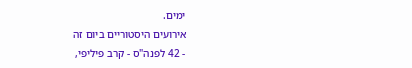ימים.
אירועים היסטוריים ביום זה
- 42 לפנה"ס - קרב פיליפי,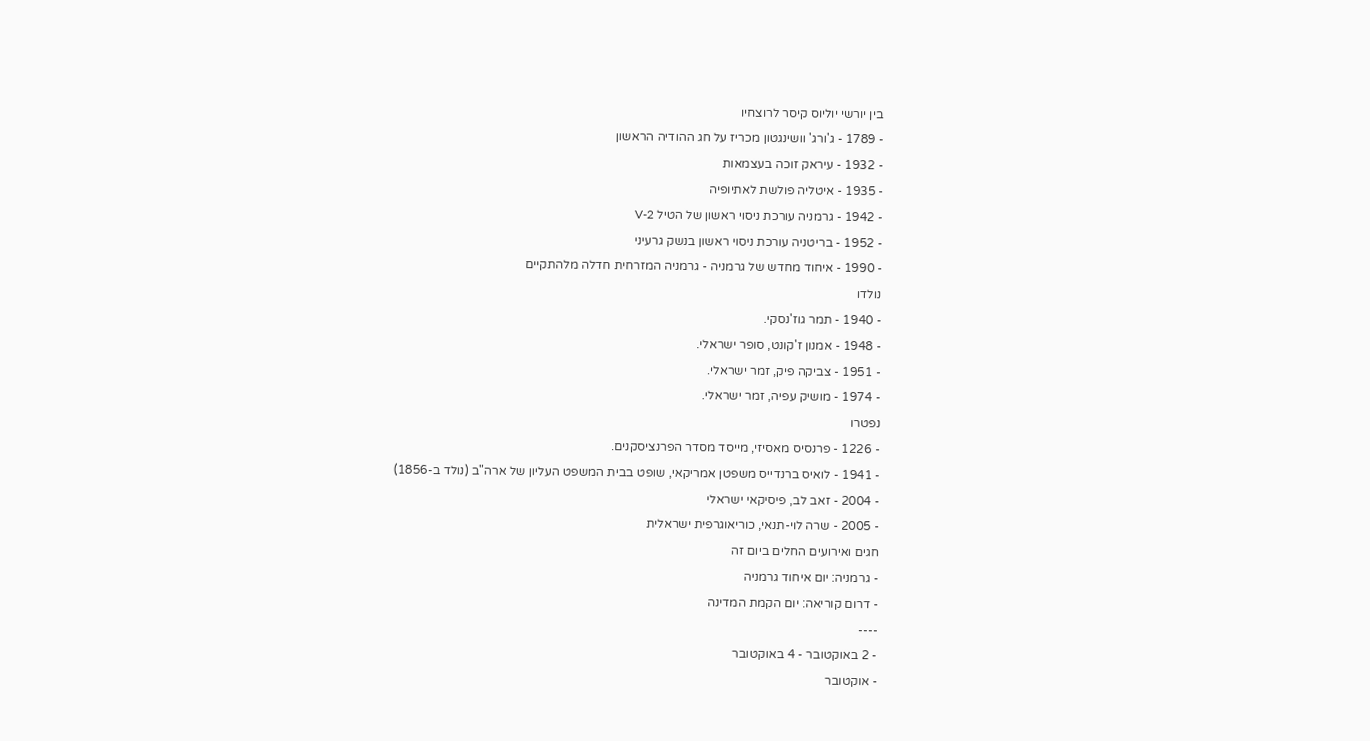בין יורשי יוליוס קיסר לרוצחיו
- 1789 - ג'ורג' וושינגטון מכריז על חג ההודיה הראשון
- 1932 - עיראק זוכה בעצמאות
- 1935 - איטליה פולשת לאתיופיה
- 1942 - גרמניה עורכת ניסוי ראשון של הטיל V-2
- 1952 - בריטניה עורכת ניסוי ראשון בנשק גרעיני
- 1990 - איחוד מחדש של גרמניה - גרמניה המזרחית חדלה מלהתקיים
נולדו
- 1940 - תמר גוז'נסקי.
- 1948 - אמנון ז'קונט, סופר ישראלי.
- 1951 - צביקה פיק, זמר ישראלי.
- 1974 - מושיק עפיה, זמר ישראלי.
נפטרו
- 1226 - פרנסיס מאסיזי, מייסד מסדר הפרנציסקנים.
- 1941 - לואיס ברנדייס משפטן אמריקאי, שופט בבית המשפט העליון של ארה"ב (נולד ב-1856)
- 2004 - זאב לב, פיסיקאי ישראלי
- 2005 - שרה לוי-תנאי, כוריאוגרפית ישראלית
חגים ואירועים החלים ביום זה
- גרמניה: יום איחוד גרמניה
- דרום קוריאה: יום הקמת המדינה
----
- 2 באוקטובר - 4 באוקטובר
- אוקטובר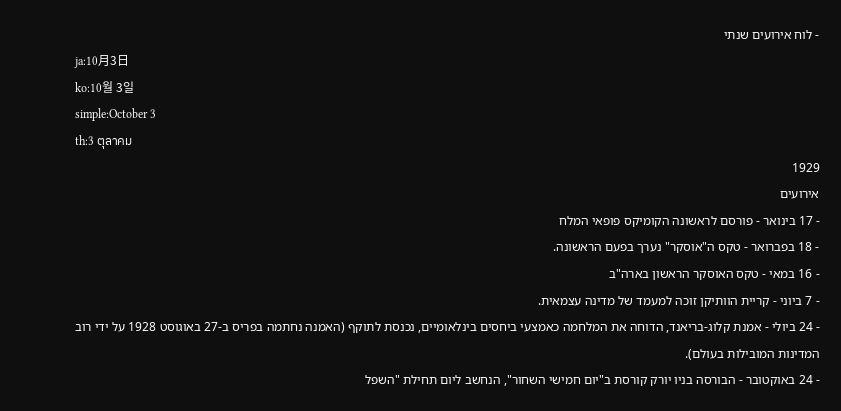- לוח אירועים שנתי
ja:10月3日
ko:10월 3일
simple:October 3
th:3 ตุลาคม
1929
אירועים
- 17 בינואר - פורסם לראשונה הקומיקס פופאי המלח
- 18 בפברואר - טקס ה"אוסקר" נערך בפעם הראשונה.
- 16 במאי - טקס האוסקר הראשון בארה"ב
- 7 ביוני - קריית הוותיקן זוכה למעמד של מדינה עצמאית.
- 24 ביולי - אמנת קלוג-בריאנד, הדוחה את המלחמה כאמצעי ביחסים בינלאומיים, נכנסת לתוקף (האמנה נחתמה בפריס ב-27 באוגוסט 1928 על ידי רוב המדינות המובילות בעולם).
- 24 באוקטובר - הבורסה בניו יורק קורסת ב"יום חמישי השחור", הנחשב ליום תחילת "השפל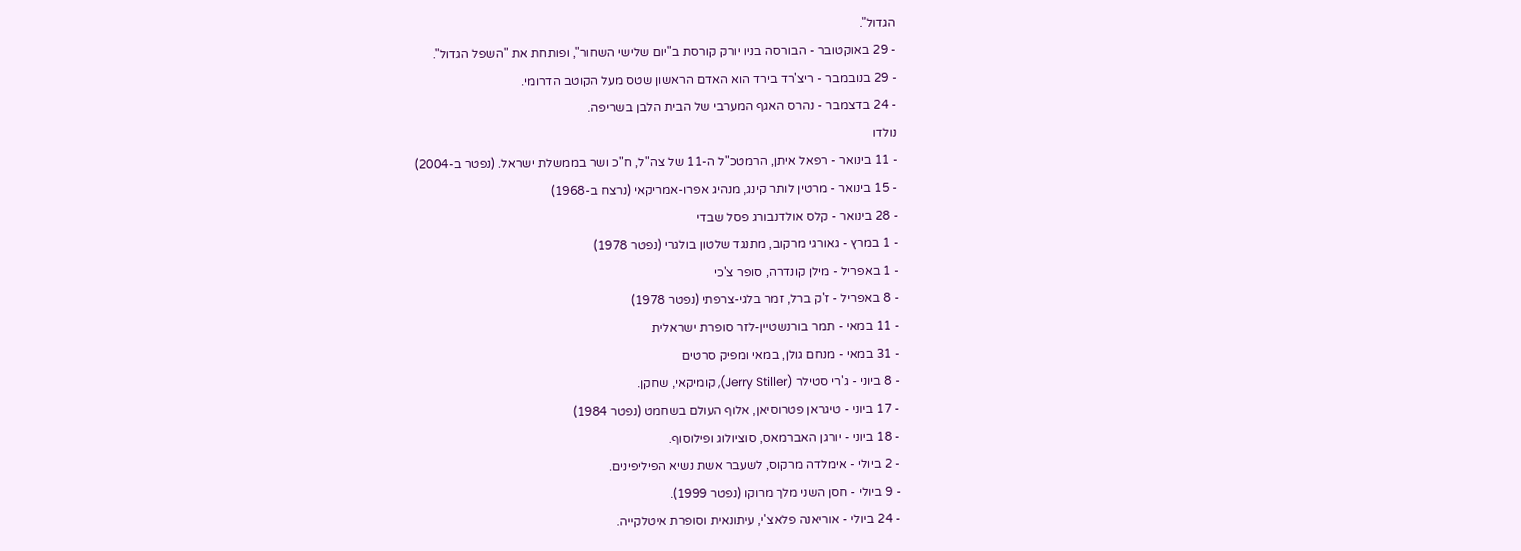הגדול".
- 29 באוקטובר - הבורסה בניו יורק קורסת ב"יום שלישי השחור", ופותחת את "השפל הגדול".
- 29 בנובמבר - ריצ'רד בירד הוא האדם הראשון שטס מעל הקוטב הדרומי.
- 24 בדצמבר - נהרס האגף המערבי של הבית הלבן בשריפה.
נולדו
- 11 בינואר - רפאל איתן, הרמטכ"ל ה-11 של צה"ל, ח"כ ושר בממשלת ישראל. (נפטר ב-2004)
- 15 בינואר - מרטין לותר קינג, מנהיג אפרו-אמריקאי (נרצח ב-1968)
- 28 בינואר - קלס אולדנבורג פסל שבדי
- 1 במרץ - גאורגי מרקוב, מתנגד שלטון בולגרי (נפטר 1978)
- 1 באפריל - מילן קונדרה, סופר צ'כי
- 8 באפריל - ז'ק ברל, זמר בלגי-צרפתי (נפטר 1978)
- 11 במאי - תמר בורנשטיין-לזר סופרת ישראלית
- 31 במאי - מנחם גולן, במאי ומפיק סרטים
- 8 ביוני - ג'רי סטילר (Jerry Stiller), קומיקאי, שחקן.
- 17 ביוני - טיגראן פטרוסיאן, אלוף העולם בשחמט (נפטר 1984)
- 18 ביוני - יורגן האברמאס, סוציולוג ופילוסוף.
- 2 ביולי - אימלדה מרקוס, לשעבר אשת נשיא הפיליפינים.
- 9 ביולי - חסן השני מלך מרוקו (נפטר 1999).
- 24 ביולי - אוריאנה פלאצ'י, עיתונאית וסופרת איטלקייה.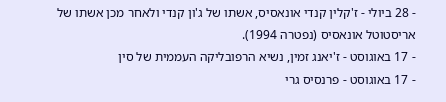- 28 ביולי - ז'קלין קנדי אונאסיס, אשתו של ג'ון קנדי ולאחר מכן אשתו של אריסטוטל אונאסיס (נפטרה 1994).
- 17 באוגוסט - ז'יאנג זמין, נשיא הרפובליקה העממית של סין
- 17 באוגוסט - פרנסיס גרי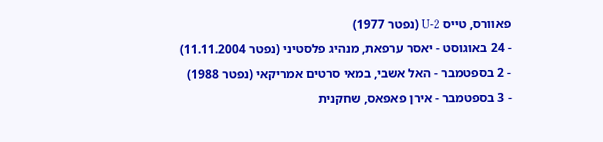פאוורס, טייס U-2 (נפטר 1977)
- 24 באוגוסט - יאסר ערפאת, מנהיג פלסטיני (נפטר 11.11.2004)
- 2 בספטמבר - האל אשבי, במאי סרטים אמריקאי (נפטר 1988)
- 3 בספטמבר - אירן פאפאס, שחקנית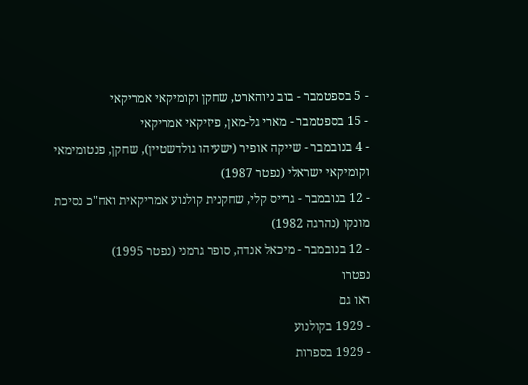- 5 בספטמבר - בוב ניוהארט, שחקן וקומיקאי אמריקאי
- 15 בספטמבר - מארי גל-מאן, פיזיקאי אמריקאי
- 4 בנובמבר - שייקה אופיר (ישעיהו גולדשטיין), שחקן, פנטומימאי וקומיקאי ישראלי (נפטר 1987)
- 12 בנובמבר - גרייס קלי, שחקנית קולנוע אמריקאית ואח"כ נסיכת מונקו (נהרגה 1982)
- 12 בנובמבר - מיכאל אנדה, סופר גרמני (נפטר 1995)
נפטרו
ראו גם
- 1929 בקולנוע
- 1929 בספרות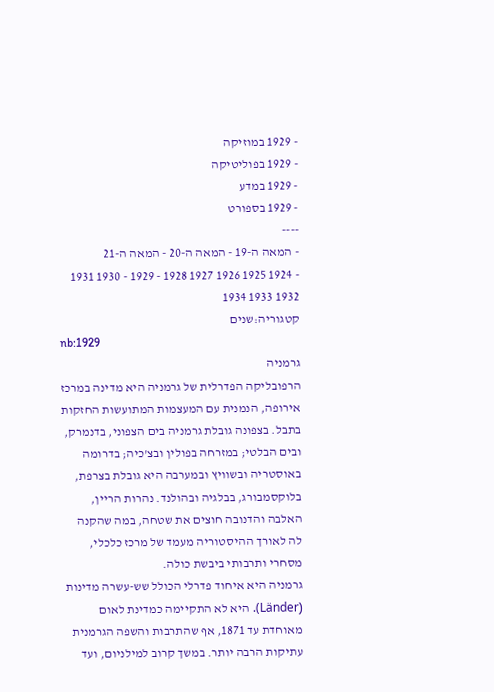- 1929 במוזיקה
- 1929 בפוליטיקה
- 1929 במדע
- 1929 בספורט
----
- המאה ה-19 - המאה ה-20 - המאה ה-21
- 1924 1925 1926 1927 1928 - 1929 - 1930 1931 1932 1933 1934
קטגוריה:שנים
nb:1929
גרמניה
הרפובליקה הפדרלית של גרמניה היא מדינה במרכז אירופה, הנמנית עם המעצמות המתועשות החזקות בתבל. בצפונה גובלת גרמניה בים הצפוני, בדנמרק, ובים הבלטי; במזרחה בפולין ובצ'כיה; בדרומה באוסטריה ובשוויץ ובמערבה היא גובלת בצרפת, בלוקסמבורג, בבלגיה ובהולנד. נהרות הריין, האלבה והדנובה חוצים את שטחה, במה שהקנה לה לאורך ההיסטוריה מעמד של מרכז כלכלי, מסחרי ותרבותי ביבשת כולה.
גרמניה היא איחוד פדרלי הכולל שש-עשרה מדינות (Länder). היא לא התקיימה כמדינת לאום מאוחדת עד 1871, אף שהתרבות והשפה הגרמנית עתיקות הרבה יותר. במשך קרוב למילניום, ועד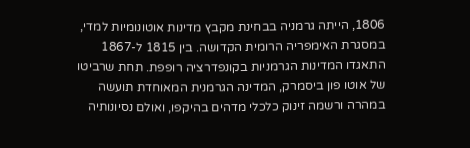1806, הייתה גרמניה בבחינת מקבץ מדינות אוטונומיות למדי, במסגרת האימפריה הרומית הקדושה. בין 1815 ל-1867 התאגדו המדינות הגרמניות בקונפדרציה רופפת. תחת שרביטו של אוטו פון ביסמרק, המדינה הגרמנית המאוחדת תועשה במהרה ורשמה זינוק כלכלי מדהים בהיקפו, ואולם נסיונותיה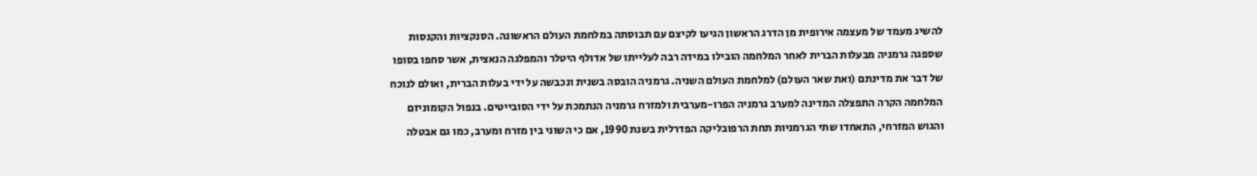להשיג מעמד של מעצמה אירופית מן הדרג הראשון הגיעו לקיצם עם תבוסתה במלחמת העולם הראשונה. הסנקציות והקנסות שספגה גרמניה מבעלות הברית לאחר המלחמה הובילו במידה רבה לעלייתו של אדולף היטלר והמפלגה הנאצית, אשר סחפו בסופו של דבר את מדינתם (ואת שאר העולם) למלחמת העולם השניה. גרמניה הובסה בשנית ונכבשה על ידי בעלות הברית, ואולם לנוכח המלחמה הקרה התפצלה המדינה למערב גרמניה הפרו-מערבית ולמזרח גרמניה הנתמכת על ידי הסובייטים. בנפול הקומוניזם והגוש המזרחי, התאחדו שתי הגרמניות תחת הרפובליקה הפדרלית בשנת 1990, אם כי השוני בין מזרח ומערב, כמו גם אבטלה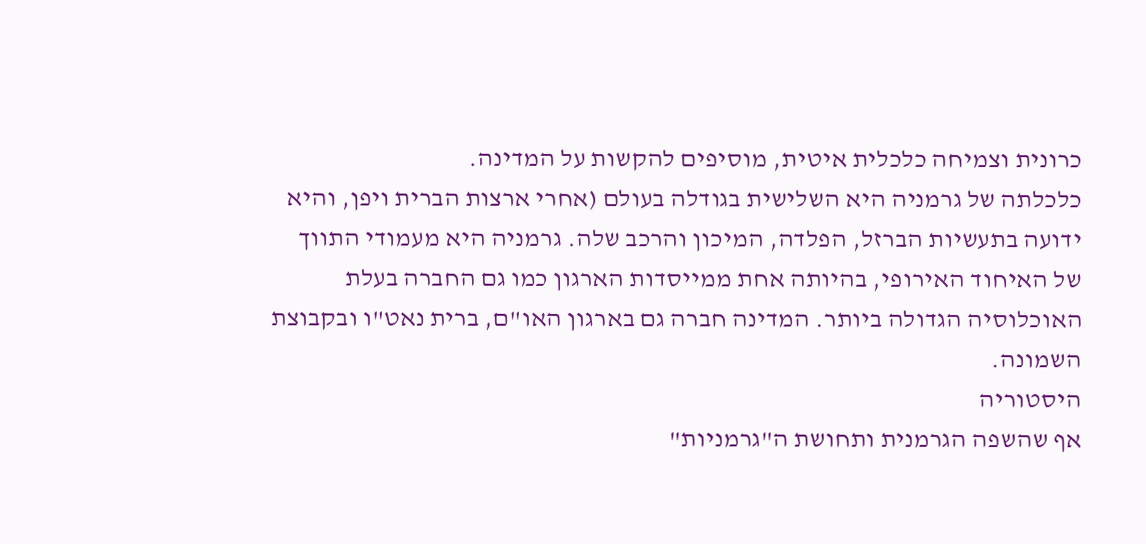כרונית וצמיחה כלכלית איטית, מוסיפים להקשות על המדינה.
כלכלתה של גרמניה היא השלישית בגודלה בעולם (אחרי ארצות הברית ויפן, והיא ידועה בתעשיות הברזל, הפלדה, המיכון והרכב שלה. גרמניה היא מעמודי התווך של האיחוד האירופי, בהיותה אחת ממייסדות הארגון כמו גם החברה בעלת האוכלוסיה הגדולה ביותר. המדינה חברה גם בארגון האו"ם, ברית נאט"ו ובקבוצת השמונה.
היסטוריה
אף שהשפה הגרמנית ותחושת ה"גרמניות"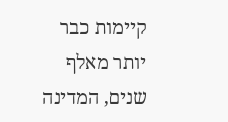קיימות כבר יותר מאלף שנים, המדינה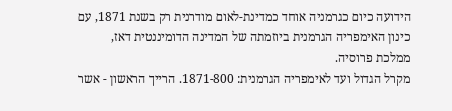הידועה כיום כגרמניה אוחד כמדינת-לאום מודרנית רק בשנת 1871, עם כינון האימפריה הגרמנית ביוזמתה של המדינה הדומיננטית דאז, ממלכת פרוסיה.
מקרל הגדול ועד לאימפריה הגרמנית: 1871-800. הרייך הראשון - אשר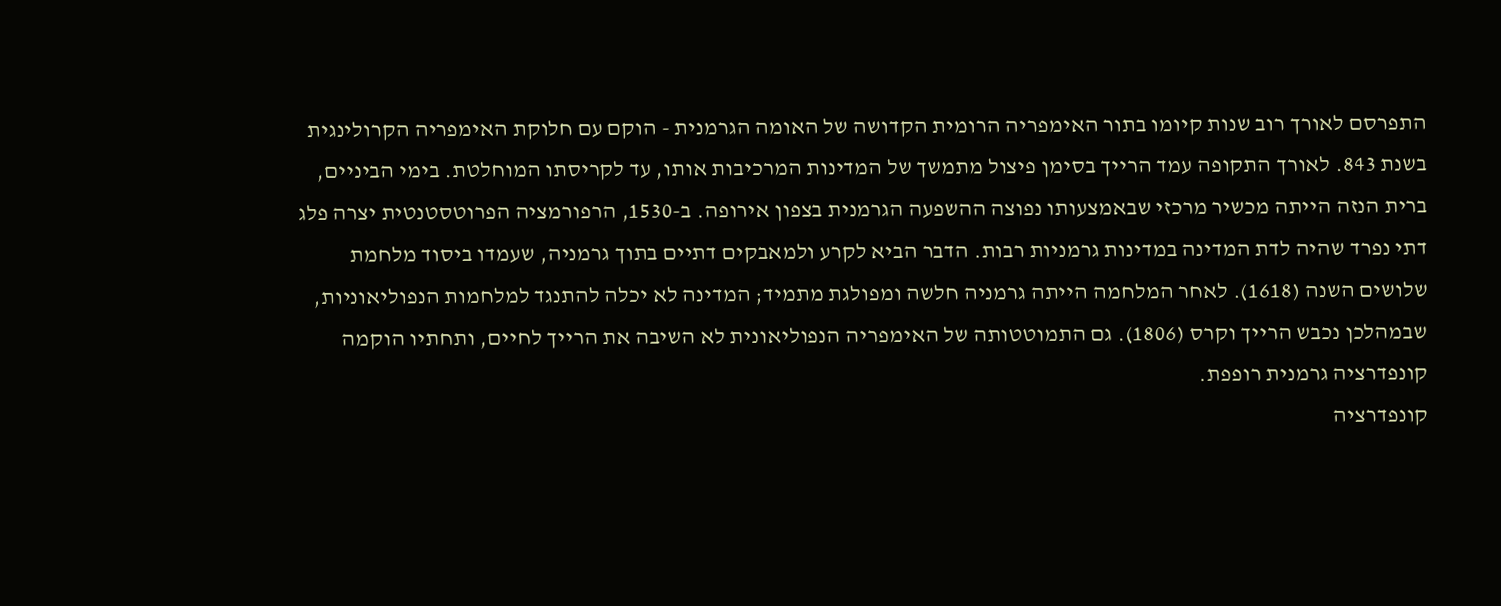התפרסם לאורך רוב שנות קיומו בתור האימפריה הרומית הקדושה של האומה הגרמנית - הוקם עם חלוקת האימפריה הקרולינגית בשנת 843. לאורך התקופה עמד הרייך בסימן פיצול מתמשך של המדינות המרכיבות אותו, עד לקריסתו המוחלטת. בימי הביניים, ברית הנזה הייתה מכשיר מרכזי שבאמצעותו נפוצה ההשפעה הגרמנית בצפון אירופה. ב-1530, הרפורמציה הפרוטסטנטית יצרה פלג דתי נפרד שהיה לדת המדינה במדינות גרמניות רבות. הדבר הביא לקרע ולמאבקים דתיים בתוך גרמניה, שעמדו ביסוד מלחמת שלושים השנה (1618). לאחר המלחמה הייתה גרמניה חלשה ומפולגת מתמיד; המדינה לא יכלה להתנגד למלחמות הנפוליאוניות, שבמהלכן נכבש הרייך וקרס (1806). גם התמוטטותה של האימפריה הנפוליאונית לא השיבה את הרייך לחיים, ותחתיו הוקמה קונפדרציה גרמנית רופפת.
קונפדרציה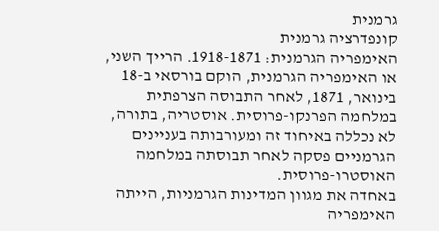גרמנית
קונפדרציה גרמנית
האימפריה הגרמנית: 1918-1871. הרייך השני, או האימפריה הגרמנית, הוקם בורסאי ב-18 בינואר, 1871, לאחר התבוסה הצרפתית במלחמה הפרנקו-פרוסית. אוסטריה, בתורה, לא נכללה באיחוד זה ומעורבותה בעניינים הגרמניים פסקה לאחר תבוסתה במלחמה האוסטרו-פרוסית.
באחדה את מגוון המדינות הגרמניות, הייתה האימפריה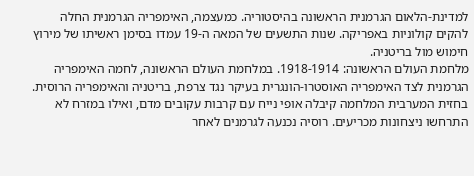למדינת-הלאום הגרמנית הראשונה בהיסטוריה. כמעצמה, האימפריה הגרמנית החלה להקים קולוניות באפריקה. שנות התשעים של המאה ה-19 עמדו בסימן ראשיתו של מירוץ חימוש מול בריטניה.
מלחמת העולם הראשונה: 1918-1914. במלחמת העולם הראשונה, לחמה האימפריה הגרמנית לצד האימפריה האוסטרו-הונגרית בעיקר נגד צרפת, בריטניה והאימפריה הרוסית. בחזית המערבית המלחמה קיבלה אופי נייח עם קרבות עקובים מדם, ואילו במזרח לא התרחשו ניצחונות מכריעים. רוסיה נכנעה לגרמנים לאחר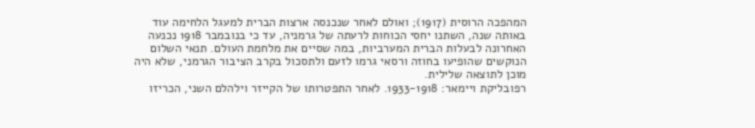המהפכה הרוסית (1917); ואולם לאחר שנכנסה ארצות הברית למעגל הלחימה עוד באותה שנה, השתנו יחסי הכוחות לרעתה של גרמניה, עד כי בנובמבר 1918 נכנעה האחרונה לבעלות הברית המערביות, במה שסיים את מלחמת העולם. תנאי השלום הנוקשים שהופיעו בחוזה ורסאי גרמו לזעם ולתסכול בקרב הציבור הגרמני, שלא היה מוכן לתוצאה שלילית.
רפובליקת ויימאר: 1933-1918. לאחר התפטרותו של הקייזר וילהלם השני, הכריזו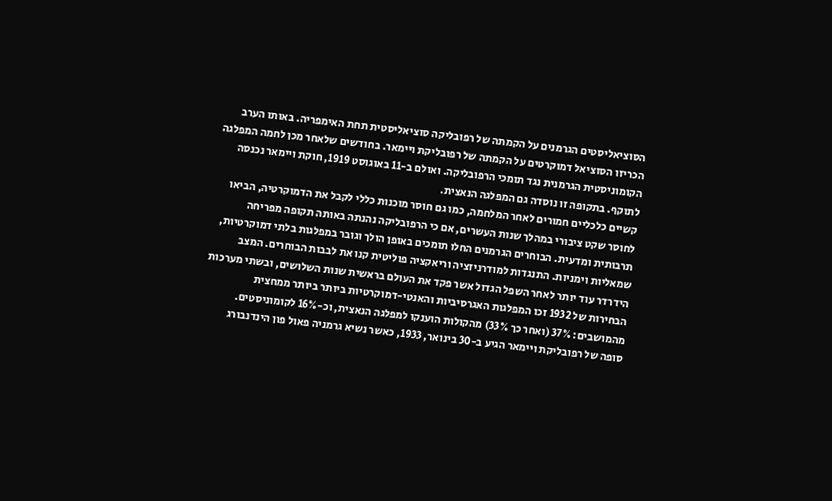הסוציאליסטים הגרמנים על הקמתה של רפובליקה סוציאליסטית תחת האימפריה. באותו הערב הכריזו הסוציאל דמוקרטים על הקמתה של רפובליקת ויימאר. בחודשים שלאחר מכן לחמה המפלגה הקומוניסטית הגרמנית נגד תומכי הרפובליקה. ואולם ב-11 באוגוסט 1919, חוקת ויימאר נכנסה לתוקף. בתקופה זו נוסדה גם המפלגה הנאצית.
קשיים כלכליים חמורים לאחר המלחמה, כמו גם חוסר מוכנות כללי לקבל את הדמוקרטיה, הביאו לחוסר שקט ציבורי במהלך שנות העשרים, אם כי הרפובליקה נהנתה באותה תקופה מפריחה תרבותית ומדעית. הבוחרים הגרמנים החלו תומכים באופן הולך וגובר במפלגות בלתי דמוקרטיות, שמאליות וימניות. התנגדות למודרניזציה וריאקציה פוליטית קנו את לבבות הבוחרים. המצב הידרדר עוד יותר לאחר השפל הגדול אשר פקד את העולם בראשית שנות השלושים, ובשתי מערכות הבחירות של 1932 זכו המפלגות האגרסיביות והאנטי-דמוקרטיות ביותר ביותר ממחצית מהמושבים: 37% (ואחר כך 33%) מהקולות הוענקו למפלגה הנאצית, וכ-16% לקומוניסטים.
סופה של רפובליקת ויימאר הגיע ב-30 בינואר, 1933, כאשר נשיא גרמניה פאול פון הינדנבורג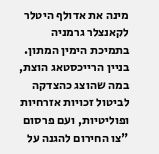מינה את אדולף היטלר לקאנצלר גרמניה בתמיכת הימין המתון. בניין הרייכסטאג הוצת, במה שהוצג כהצדקה לביטול זכויות אזרחיות ופוליטיות, ועם פרסום "צו החירום להגנה על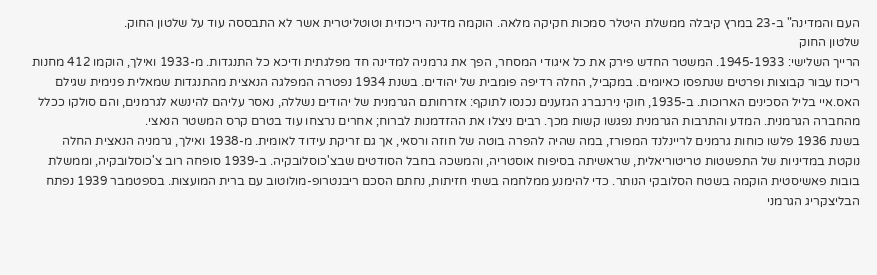העם והמדינה" ב-23 במרץ קיבלה ממשלת היטלר סמכות חקיקה מלאה. הוקמה מדינה ריכוזית וטוטליטרית אשר לא התבססה עוד על שלטון החוק.
שלטון החוק
הרייך השלישי: 1945-1933. המשטר החדש פירק את כל איגודי המסחר, הפך את גרמניה למדינה חד מפלגתית ודיכא כל התנגדות. מ-1933 ואילך, הוקמו 412 מחנות ריכוז עבור קבוצות ופרטים שנתפסו כאיומים. במקביל, החלה רדיפה פומבית של יהודים. בשנת 1934 נפטרה המפלגה הנאצית מהתנגדות שמאלית פנימית שגילם האס.איי בליל הסכינים הארוכות. ב-1935, חוקי נירנברג הגזענים נכנסו לתוקף: אזרחותם הגרמנית של יהודים נשללה, נאסר עליהם להינשא לגרמנים, והם סולקו ככלל מהחברה הגרמנית. המדע והתרבות הגרמנית נפגשו קשות מכך. רבים ניצלו את ההזדמנות לברוח; אחרים נרצחו עוד בטרם קרס המשטר הנאצי.
בשנת 1936 פלשו כוחות גרמנים לריינלנד המפורז, במה שהיה להפרה בוטה של חוזה ורסאי, אך גם זריקת עידוד לאומית. מ-1938 ואילך, גרמניה הנאצית החלה נוקטת במדיניות של התפשטות טריטוריאלית, שראשיתה בסיפוח אוסטריה, והמשכה בחבל הסודטים שבצ'כוסלובקיה. ב-1939 סופחה רוב צ'כוסלובקיה, וממשלת בובות פאשיסטית הוקמה בשטח הסלובקי הנותר. כדי להימנע ממלחמה בשתי חזיתות, נחתם הסכם ריבנטרופ-מולוטוב עם ברית המועצות. בספטמבר 1939 נפתח הבליצקריג הגרמני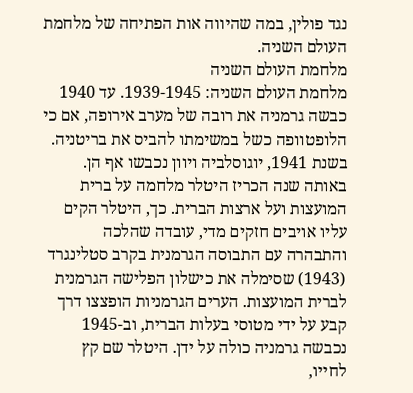נגד פולין, במה שהיווה אות הפתיחה של מלחמת העולם השניה.
מלחמת העולם השניה
מלחמת העולם השניה: 1939-1945. עד 1940 כבשה גרמניה את רובה של מערב אירופה, אם כי הלופטוופה כשל במשימתו להביס את בריטניה. בשנת 1941, יוגוסלביה ויוון נכבשו אף הן. באותה שנה הכריז היטלר מלחמה על ברית המועצות ועל ארצות הברית. כך, היטלר הקים עליו אויבים חזקים מדי, עובדה שהלכה והתבהרה עם התבוסה הגרמנית בקרב סטלינגרד (1943) שסימלה את כישלון הפלישה הגרמנית לברית המועצות. הערים הגרמניות הופצצו דרך קבע על ידי מטוסי בעלות הברית, וב-1945 נכבשה גרמניה כולה על ידן. היטלר שם קץ לחייו,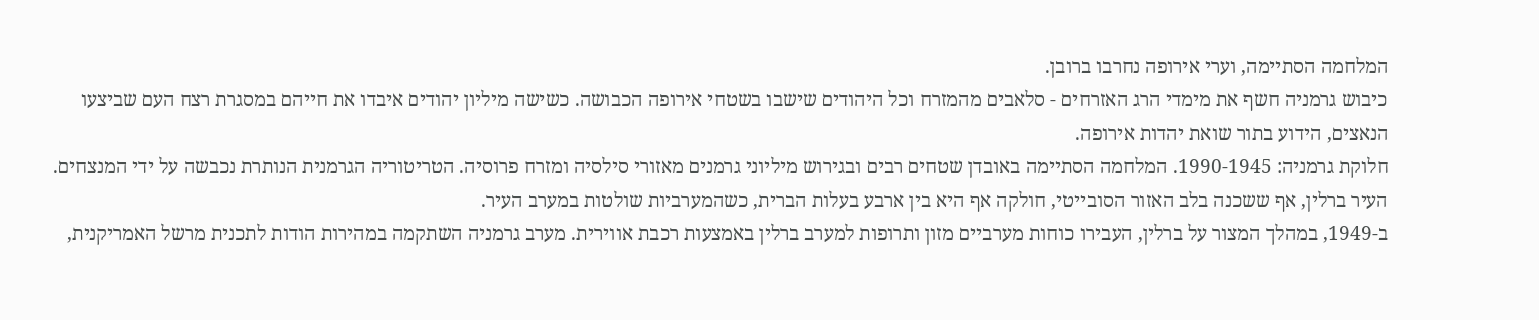המלחמה הסתיימה, וערי אירופה נחרבו ברובן.
כיבוש גרמניה חשף את מימדי הרג האזרחים - סלאבים מהמזרח וכל היהודים שישבו בשטחי אירופה הכבושה. כשישה מיליון יהודים איבדו את חייהם במסגרת רצח העם שביצעו הנאצים, הידוע בתור שואת יהדות אירופה.
חלוקת גרמניה: 1990-1945. המלחמה הסתיימה באובדן שטחים רבים ובגירוש מיליוני גרמנים מאזורי סילסיה ומזרח פרוסיה. הטריטוריה הגרמנית הנותרת נכבשה על ידי המנצחים. העיר ברלין, אף ששכנה בלב האזור הסובייטי, חולקה אף היא בין ארבע בעלות הברית, כשהמערביות שולטות במערב העיר.
ב-1949, במהלך המצור על ברלין, העבירו כוחות מערביים מזון ותרופות למערב ברלין באמצעות רכבת אווירית. מערב גרמניה השתקמה במהירות הודות לתכנית מרשל האמריקנית,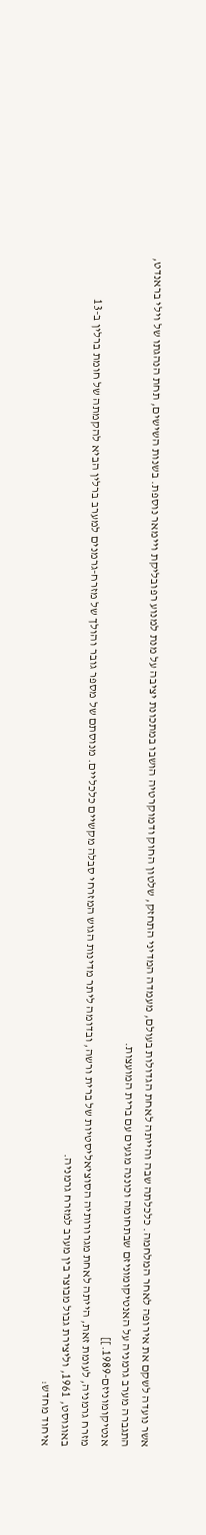אשר נועדה לשקם את אירופה לאחר המלחמה. כלכלתה שבה והייתה לאחת הגדולות בעולם, מעמדה המדיני התחזק, שלטון החוק ודמוקרטיה הושבו במתכונת יציבה על מנת למנוע רפובליקת ויימאר נוספת. בשנות השישים, תחת הנהגתו של וילי בראנדט, התגברה מערב גרמניה על האנטיקומוניזם שבתחומה וכוננה מגעים עם ברית המועצות.
אנטיקומוניזם-1989.]]
מזרח גרמניה, לעומת זאת, הייתה לאחת מגרורותיה הסוציאליסטיות של ברית ורשה, ובדומה ליתר מדינות הגוש המזרחי סבלה מקשיים כלכליים. מנוסתם של מספר גובר והולך של מזרח-גרמנים למערב ברלין הביא להקמתה של חומת ברלין ב-13 באוגוסט, 1961, וליצירת גבול מבוצר בין מערב למזרח גרמניה.
איחוד מחדש: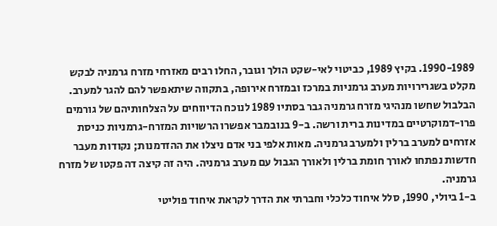1990-1989. בקיץ 1989, כביטוי לאי-שקט הולך וגובר, החלו רבים מאזרחי מזרח גרמניה לבקש מקלט בשגרירויות מערב גרמניות במרכז ובמזרח אירופה, בתקווה שיתאפשר להם להגר למערב. הבלבול שחשו מנהיגי מזרח גרמניה גבר בסתיו 1989 לנוכח הדיווחים על הצלחותיהם של גורמים פרו-דמוקרטיים במדינות ברית ורשה. ב-9 בנובמבר אפשרו הרשויות המזרח-גרמניות כניסת אזרחים למערב ברלין ולמערב גרמניה. מאות אלפי בני אדם ניצלו את ההזדמנות; נקודות מעבר חדשות נפתחו לאורך חומת ברלין ולאורך הגבול עם מערב גרמניה. היה זה קיצה דה פקטו של מזרח גרמניה.
ב-1 ביולי, 1990, סלל איחוד כלכלי וחברתי את הדרך לקראת איחוד פוליטי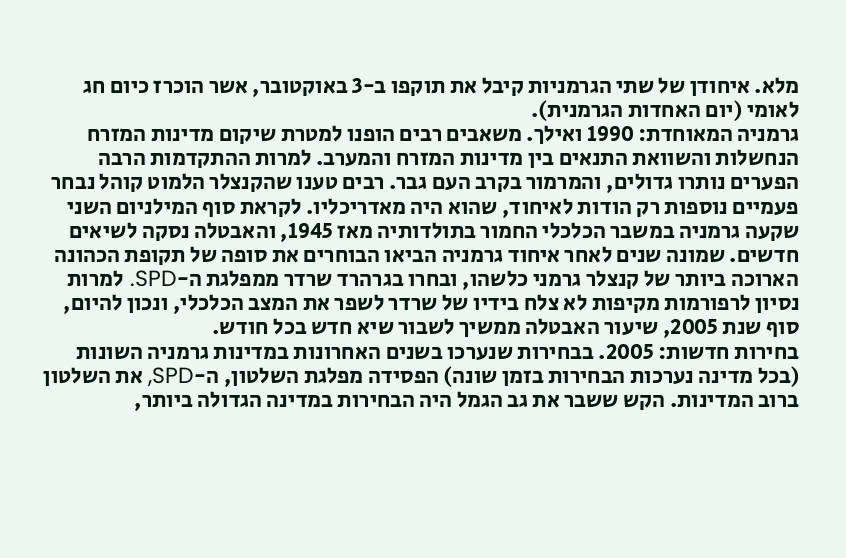מלא. איחודן של שתי הגרמניות קיבל את תוקפו ב-3 באוקטובר, אשר הוכרז כיום חג לאומי (יום האחדות הגרמנית).
גרמניה המאוחדת: 1990 ואילך. משאבים רבים הופנו למטרת שיקום מדינות המזרח הנחשלות והשוואת התנאים בין מדינות המזרח והמערב. למרות ההתקדמות הרבה הפערים נותרו גדולים, והמרמור בקרב העם גבר. רבים טענו שהקנצלר הלמוט קוהל נבחר פעמיים נוספות רק הודות לאיחוד, שהוא היה מאדריכליו. לקראת סוף המילניום השני שקעה גרמניה במשבר הכלכלי החמור בתולדותיה מאז 1945, והאבטלה נסקה לשיאים חדשים. שמונה שנים לאחר איחוד גרמניה הביאו הבוחרים את סופה של תקופת הכהונה הארוכה ביותר של קנצלר גרמני כלשהו, ובחרו בגרהרד שרדר ממפלגת ה-SPD. למרות נסיון לרפורמות מקיפות לא צלח בידיו של שרדר לשפר את המצב הכלכלי, ונכון להיום, סוף שנת 2005, שיעור האבטלה ממשיך לשבור שיא חדש בכל חודש.
בחירות חדשות: 2005. בבחירות שנערכו בשנים האחרונות במדינות גרמניה השונות (בכל מדינה נערכות הבחירות בזמן שונה) הפסידה מפלגת השלטון, ה-SPD, את השלטון ברוב המדינות. הקש ששבר את גב הגמל היה הבחירות במדינה הגדולה ביותר,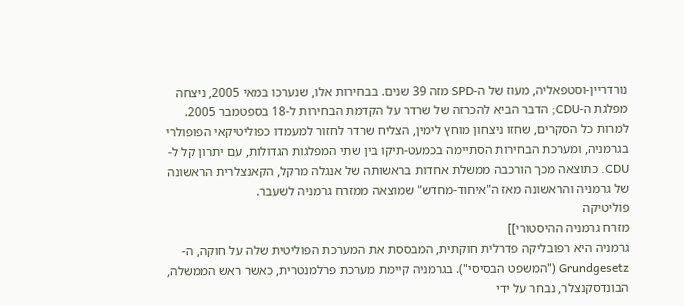נורדריין-וסטפאליה, מעוז של ה-SPD מזה 39 שנים. בבחירות אלו, שנערכו במאי 2005, ניצחה מפלגת ה-CDU; הדבר הביא להכרזה של שרדר על הקדמת הבחירות ל-18 בספטמבר 2005. למרות כל הסקרים, שחזו ניצחון מוחץ לימין, הצליח שרדר לחזור למעמדו כפוליטיקאי הפופולרי בגרמניה, ומערכת הבחירות הסתיימה בכמעט-תיקו בין שתי המפלגות הגדולות, עם יתרון קל ל-CDU. כתוצאה מכך הורכבה ממשלת אחדות בראשותה של אנגלה מרקל, הקאנצלרית הראשונה של גרמניה והראשונה מאז ה"איחוד-מחדש" שמוצאה ממזרח גרמניה לשעבר.
פוליטיקה
מזרח גרמניה ההיסטורי]]
גרמניה היא רפובליקה פדרלית חוקתית, המבססת את המערכת הפוליטית שלה על חוקה, ה-Grundgesetz ("המשפט הבסיסי"). בגרמניה קיימת מערכת פרלמנטרית, כאשר ראש הממשלה, הבונדסקנצלר, נבחר על ידי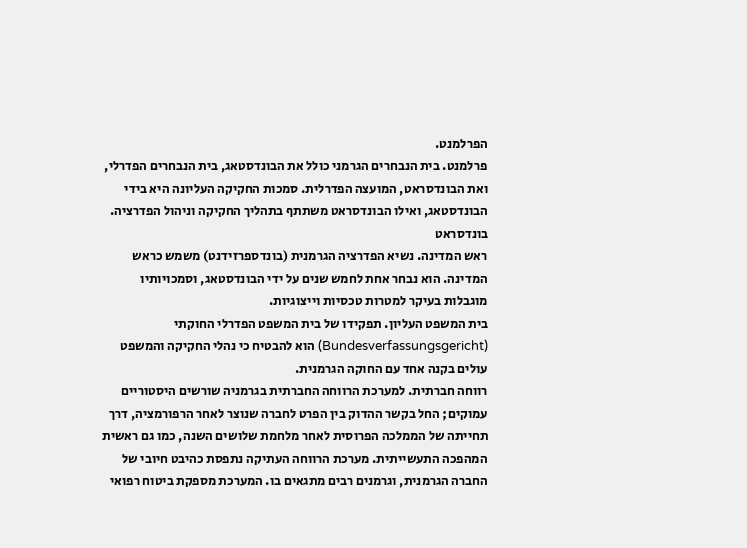הפרלמנט.
פרלמנט. בית הנבחרים הגרמני כולל את הבונדסטאג, בית הנבחרים הפדרלי, ואת הבונדסראט, המועצה הפדרלית. סמכות החקיקה העליונה היא בידי הבונדסטאג, ואילו הבונדסראט משתתף בתהליך החקיקה וניהול הפדרציה.
בונדסראט
ראש המדינה. נשיא הפדרציה הגרמנית (בונדספרזידנט) משמש כראש המדינה. הוא נבחר אחת לחמש שנים על ידי הבונדסטאג, וסמכויותיו מוגבלות בעיקר למטרות טכסיות וייצוגיות.
בית המשפט העליון. תפקידו של בית המשפט הפדרלי החוקתי (Bundesverfassungsgericht) הוא להבטיח כי נהלי החקיקה והמשפט עולים בקנה אחד עם החוקה הגרמנית.
רווחה חברתית. למערכת הרווחה החברתית בגרמניה שורשים היסטוריים עמוקים; החל בקשר ההדוק בין הפרט לחברה שנוצר לאחר הרפורמציה, דרך תחייתה של הממלכה הפרוסית לאחר מלחמת שלושים השנה, כמו גם ראשית המהפכה התעשייתית. מערכת הרווחה העתיקה נתפסת כהיבט חיובי של החברה הגרמנית, וגרמנים רבים מתגאים בו. המערכת מספקת ביטוח רפואי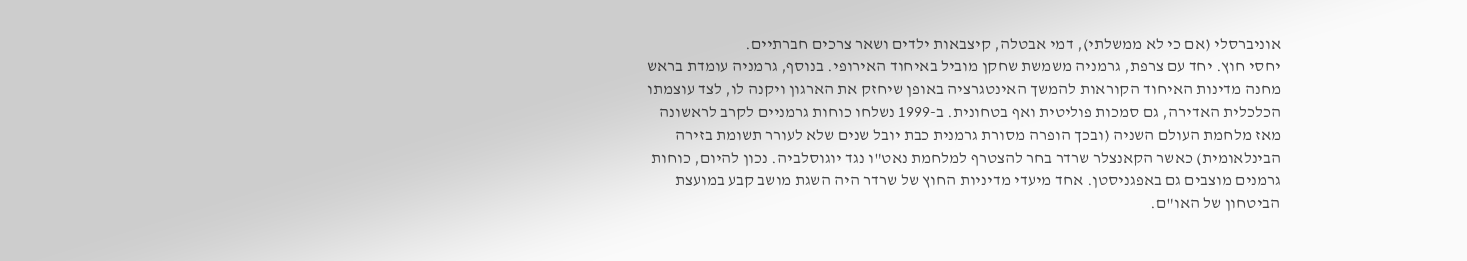אוניברסלי (אם כי לא ממשלתי), דמי אבטלה, קיצבאות ילדים ושאר צרכים חברתיים.
יחסי חוץ. יחד עם צרפת, גרמניה משמשת שחקן מוביל באיחוד האירופי. בנוסף, גרמניה עומדת בראש מחנה מדינות האיחוד הקוראות להמשך האינטגרציה באופן שיחזק את הארגון ויקנה לו, לצד עוצמתו הכלכלית האדירה, גם סמכות פוליטית ואף בטחונית. ב-1999 נשלחו כוחות גרמניים לקרב לראשונה מאז מלחמת העולם השניה (ובכך הופרה מסורת גרמנית כבת יובל שנים שלא לעורר תשומת בזירה הבינלאומית) כאשר הקאנצלר שרדר בחר להצטרף למלחמת נאט"ו נגד יוגוסלביה. נכון להיום, כוחות גרמנים מוצבים גם באפגניסטן. אחד מיעדי מדיניות החוץ של שרדר היה השגת מושב קבע במועצת הביטחון של האו"ם.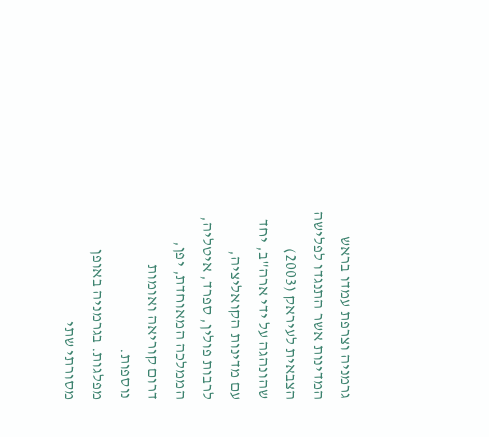גרמניה וצרפת עמדו בראש המדינות אשר התנגדו לפלישה הצבאית לעיראק (2003) שהונהגה על ידי ארה"ב, יחד עם מדינות הקואליציה, לרבות פולין, ספרד, איטליה, הממלכה המאוחדת, יפן, דרום קוריאה ואומות נוספות.
מפלגות. בגרמניה באופן מסורתי שתי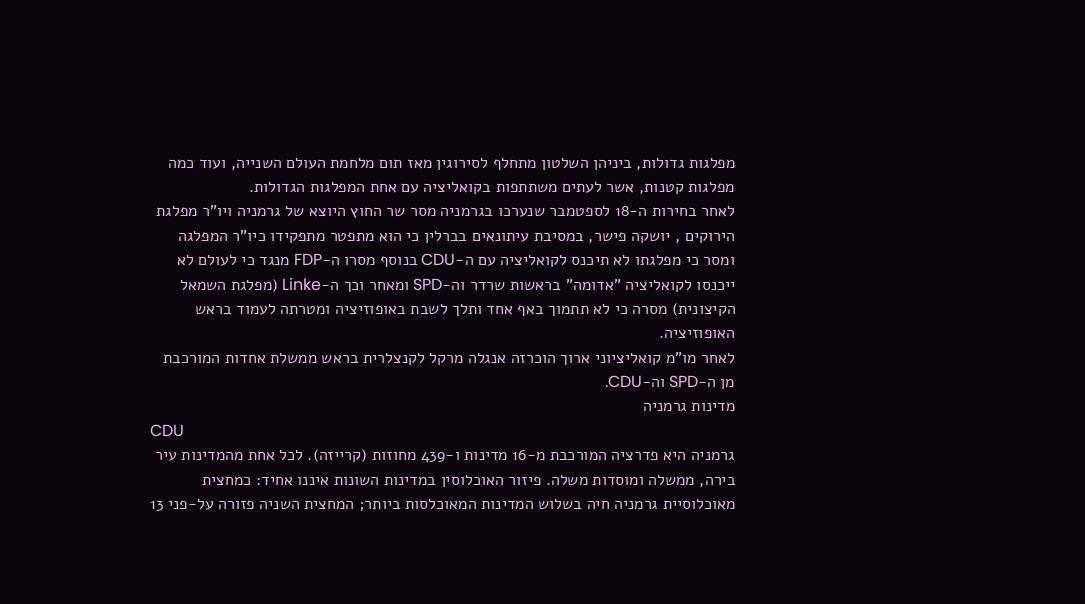מפלגות גדולות, ביניהן השלטון מתחלף לסירוגין מאז תום מלחמת העולם השנייה, ועוד כמה מפלגות קטנות, אשר לעתים משתתפות בקואליציה עם אחת המפלגות הגדולות.
לאחר בחירות ה-18 לספטמבר שנערכו בגרמניה מסר שר החוץ היוצא של גרמניה ויו"ר מפלגת הירוקים , יושקה פישר, במסיבת עיתונאים בברלין כי הוא מתפטר מתפקידו כיו"ר המפלגה ומסר כי מפלגתו לא תיכנס לקואליציה עם ה-CDU בנוסף מסרו ה-FDP מנגד כי לעולם לא ייכנסו לקואליציה "אדומה" בראשות שרדר וה-SPD ומאחר וכך ה-Linke (מפלגת השמאל הקיצונית) מסרה כי לא תתמוך באף אחד ותלך לשבת באופוזיציה ומטרתה לעמוד בראש האופוזיציה.
לאחר מו"מ קואליציוני ארוך הוכרזה אנגלה מרקל לקנצלרית בראש ממשלת אחדות המורכבת מן ה-SPD וה-CDU.
מדינות גרמניה
CDU
גרמניה היא פדרציה המורכבת מ-16 מדינות ו-439 מחוזות (קרייזה). לכל אחת מהמדינות עיר בירה, ממשלה ומוסדות משלה. פיזור האוכלוסין במדינות השונות איננו אחיד: כמחצית מאוכלוסיית גרמניה חיה בשלוש המדינות המאוכלסות ביותר; המחצית השניה פזורה על-פני 13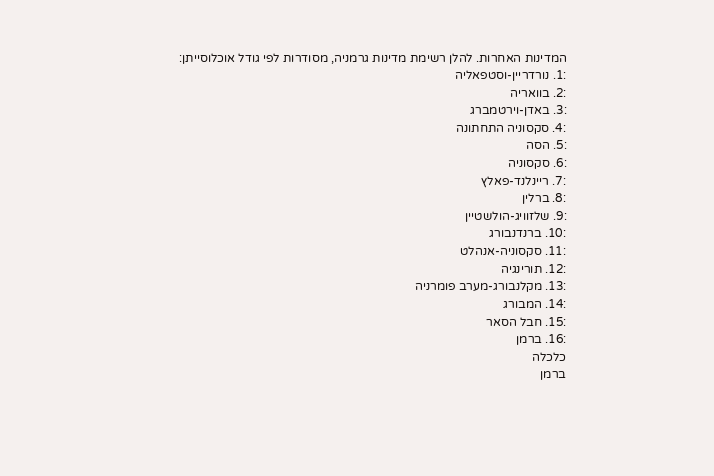המדינות האחרות. להלן רשימת מדינות גרמניה, מסודרות לפי גודל אוכלוסייתן:
:1. נורדריין-וסטפאליה
:2. בוואריה
:3. באדן-וירטמברג
:4. סקסוניה התחתונה
:5. הסה
:6. סקסוניה
:7. ריינלנד-פאלץ
:8. ברלין
:9. שלזוויג-הולשטיין
:10. ברנדנבורג
:11. סקסוניה-אנהלט
:12. תורינגיה
:13. מקלנבורג-מערב פומרניה
:14. המבורג
:15. חבל הסאר
:16. ברמן
כלכלה
ברמן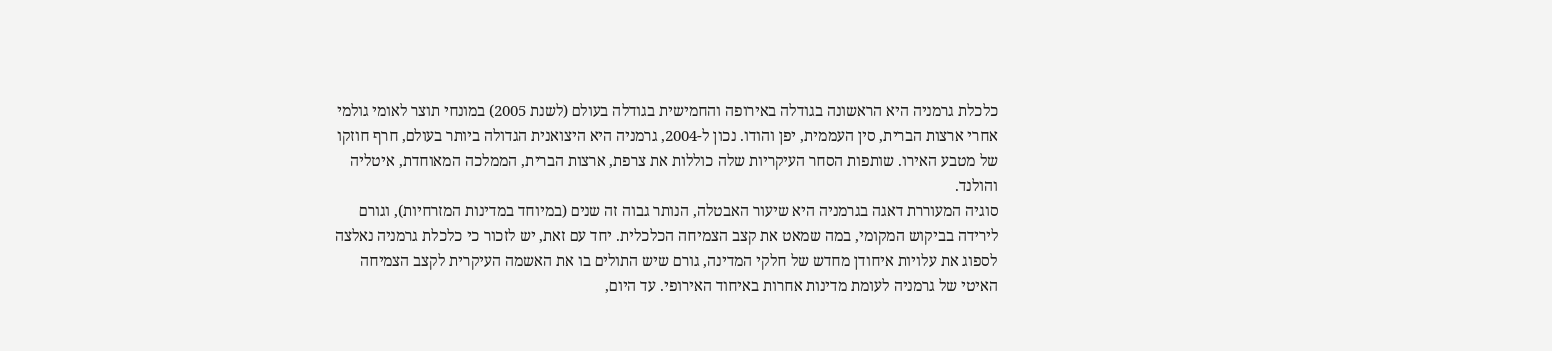כלכלת גרמניה היא הראשונה בגודלה באירופה והחמישית בגודלה בעולם (לשנת 2005) במונחי תוצר לאומי גולמי אחרי ארצות הברית, סין העממית, יפן והודו. נכון ל-2004, גרמניה היא היצואנית הגדולה ביותר בעולם, חרף חוזקו של מטבע האירו. שותפות הסחר העיקריות שלה כוללות את צרפת, ארצות הברית, הממלכה המאוחדת, איטליה והולנד.
סוגיה המעוררת דאגה בגרמניה היא שיעור האבטלה, הנותר גבוה זה שנים (במיוחד במדינות המזרחיות), וגורם לירידה בביקוש המקומי, במה שמאט את קצב הצמיחה הכלכלית. יחד עם זאת, יש לזכור כי כלכלת גרמניה נאלצה לספוג את עלויות איחודן מחדש של חלקי המדינה, גורם שיש התולים בו את האשמה העיקרית לקצב הצמיחה האיטי של גרמניה לעומת מדינות אחרות באיחוד האירופי. עד היום,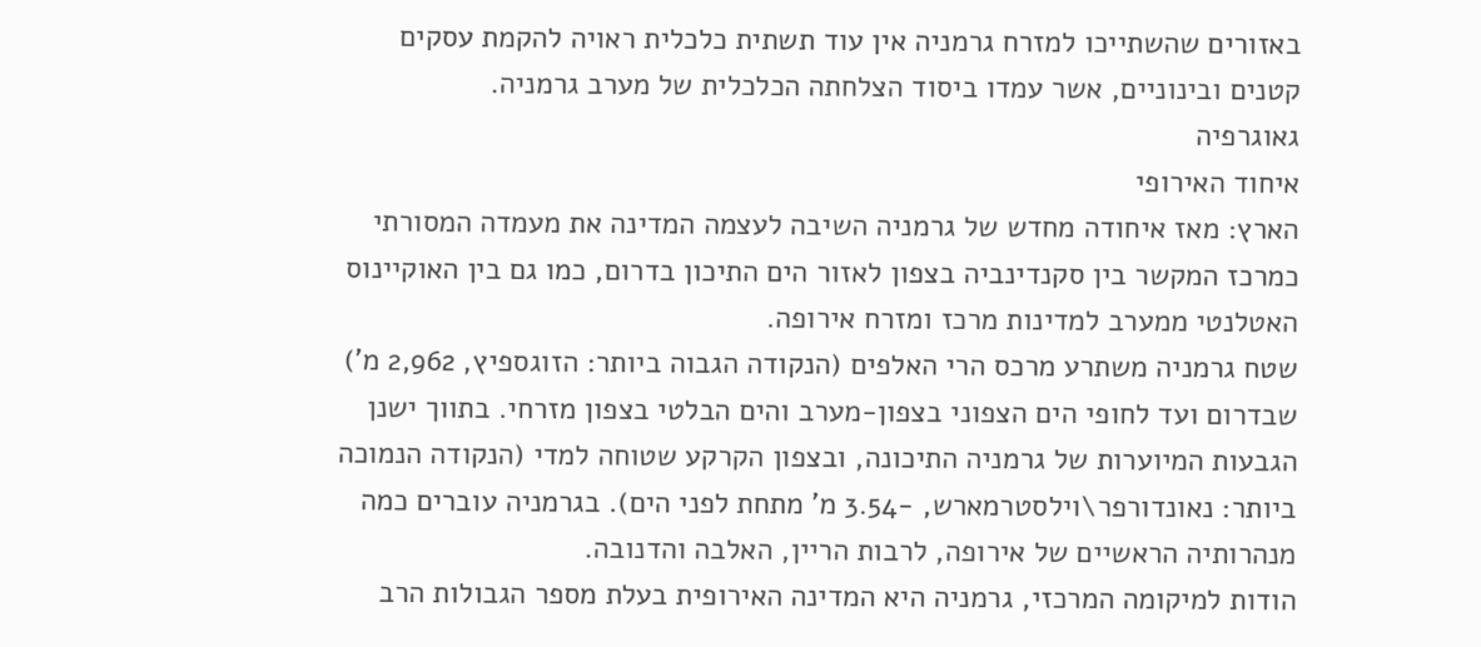באזורים שהשתייכו למזרח גרמניה אין עוד תשתית כלכלית ראויה להקמת עסקים קטנים ובינוניים, אשר עמדו ביסוד הצלחתה הכלכלית של מערב גרמניה.
גאוגרפיה
איחוד האירופי
הארץ: מאז איחודה מחדש של גרמניה השיבה לעצמה המדינה את מעמדה המסורתי כמרכז המקשר בין סקנדינביה בצפון לאזור הים התיכון בדרום, כמו גם בין האוקיינוס האטלנטי ממערב למדינות מרכז ומזרח אירופה.
שטח גרמניה משתרע מרכס הרי האלפים (הנקודה הגבוה ביותר: הזוגספיץ, 2,962 מ') שבדרום ועד לחופי הים הצפוני בצפון-מערב והים הבלטי בצפון מזרחי. בתווך ישנן הגבעות המיוערות של גרמניה התיכונה, ובצפון הקרקע שטוחה למדי (הנקודה הנמוכה ביותר: נאונדורפר\וילסטרמארש, -3.54 מ' מתחת לפני הים). בגרמניה עוברים כמה מנהרותיה הראשיים של אירופה, לרבות הריין, האלבה והדנובה.
הודות למיקומה המרכזי, גרמניה היא המדינה האירופית בעלת מספר הגבולות הרב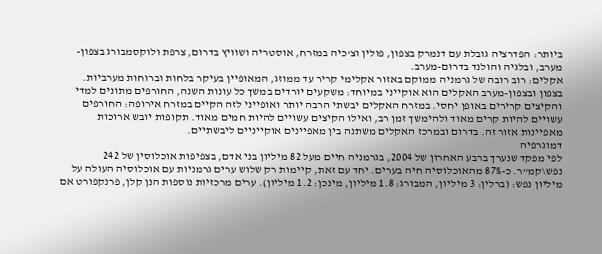ביותר: הפדרציה גובלת עם דנמרק בצפון, פולין וצ'כיה במזרח, אוסטריה ושוויץ בדרום, צרפת ולוקסמבורג בצפון-מערב, ובלגיה והולנד בדרום-מערב.
אקלים: רוב רובה של גרמניה ממוקם באזור אקלימי קריר עד ממוזג, המאופיין בעיקר בלחות וברוחות מערביות.
בצפון ובצפון-מערב האקלים הוא אוקייני במיוחד: משקעים יורדים במשך כל עונות השנה, החורפים מתונים למדי והקיצים קרירים באופן יחסי. במזרח האקלים יבשתי הרבה יותר ואופייני לזה הקיים במזרח אירופה: החורפים עשויים להיות קרים מאוד ולהימשך זמן רב, ואילו הקיצים עשויים להיות חמים מאוד. תקופות יובש ארוכות מאפיינות אזור זה. בדרום ובמרכז האקלים משתנה בין מאפיינים אוקייניים ליבשתיים.
דמוגרפיה
לפי מפקד שנערך ברבע האחרון של 2004, בגרמניה חיים מעל 82 מיליון בני אדם, בצפיפות אוכלוסין של 242 נפש\קמ"ר. כ-87% מהאוכלוסיה חיה בערים. יחד עם זאת, קיימות רק שלוש ערים גרמניות עם אוכלוסיה העולה על מיליון נפש: (ברלין: 3 מיליון, המבורג: 1.8 מיליון, מינכן: 1.2 מיליון). ערים מרכזיות נוספות הנן קלן, פרנקפורט אם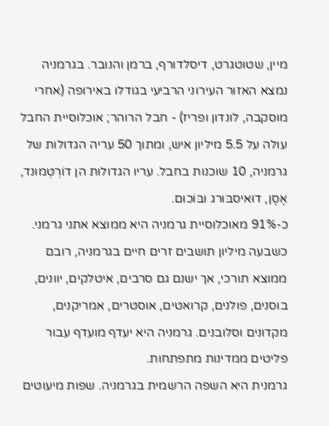מיין, שטוטגרט, דיסלדורף, ברמן והנובר. בגרמניה נמצא האזור העירוני הרביעי בגודלו באירופה (אחרי מוסקבה, לונדון ופריז) - חבל הרוהר; אוכלוסיית החבל עולה על 5.5 מיליון איש, ומתוך 50 עריה הגדולות של גרמניה, 10 שוכנות בחבל. עריו הגדולות הן דוֹרְטְמוּנד, אֶסֶן, דוּאיסבּוּרג ובּוֹכוּם.
כ-91% מאוכלוסיית גרמניה היא ממוצא אתני גרמני. כשבעה מיליון תושבים זרים חיים בגרמניה, רובם ממוצא תורכי, אך ישנם גם סרבים, איטלקים, יוונים, בוסנים, פולנים, קרואטים, אוסטרים, אמריקנים, מקדונים וסלובנים. גרמניה היא יעדף מועדף עבור פליטים ממדינות מתפתחות.
גרמנית היא השפה הרשמית בגרמניה. שפות מיעוטים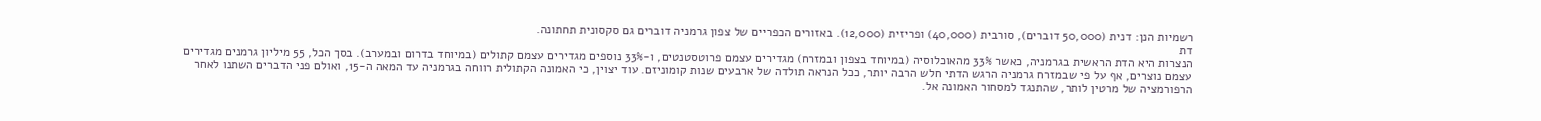רשמיות הנן: דנית (50,000 דוברים), סורבית (40,000) ופריזית (12,000). באזורים הכפריים של צפון גרמניה דוברים גם סקסונית תחתונה.
דת
הנצרות היא הדת הראשית בגרמניה, כאשר 33% מהאוכלוסיה (במיוחד בצפון ובמזרח) מגדירים עצמם פרוטסטנטים, ו-33% נוספים מגדירים עצמם קתולים (במיוחד בדרום ובמערב). בסך הכל, 55 מיליון גרמנים מגדירים עצמם נוצרים, אף על פי שבמזרח גרמניה הרגש הדתי חלש הרבה יותר, ככל הנראה תולדה של ארבעים שנות קומוניזם. עוד יצוין, כי האמונה הקתולית רווחה בגרמניה עד המאה ה-15, ואולם פני הדברים השתנו לאחר הרפורמציה של מרטין לותר, שהתנגד למסחור האמונה אל.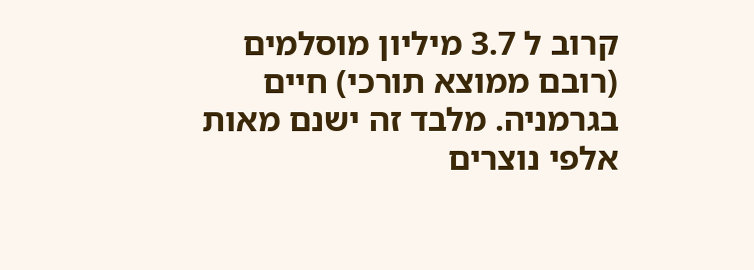קרוב ל 3.7 מיליון מוסלמים (רובם ממוצא תורכי) חיים בגרמניה. מלבד זה ישנם מאות אלפי נוצרים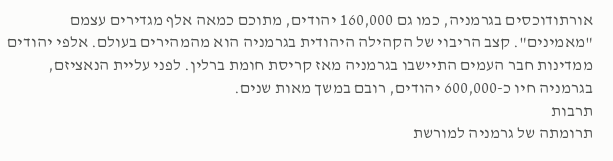אורתודוכסים בגרמניה, כמו גם 160,000 יהודים, מתוכם כמאה אלף מגדירים עצמם "מאמינים". קצב הריבוי של הקהילה היהודית בגרמניה הוא מהמהירים בעולם. אלפי יהודים ממדינות חבר העמים התיישבו בגרמניה מאז קריסת חומת ברלין. לפני עליית הנאציזם, בגרמניה חיו כ-600,000 יהודים, רובם במשך מאות שנים.
תרבות
תרומתה של גרמניה למורשת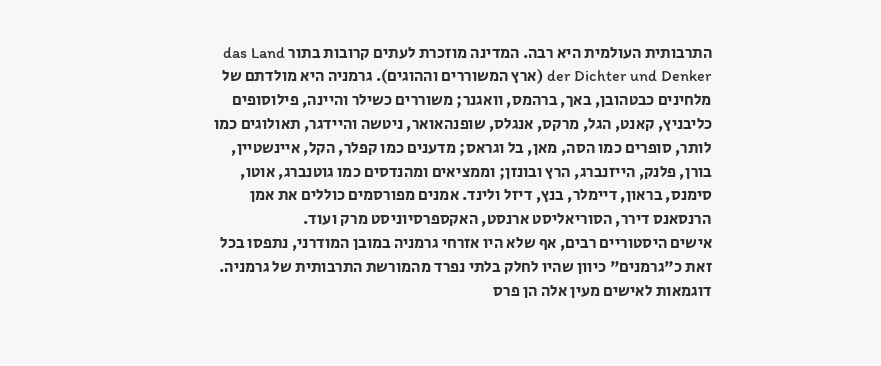התרבותית העולמית היא רבה. המדינה מוזכרת לעתים קרובות בתור das Land der Dichter und Denker (ארץ המשוררים וההוגים). גרמניה היא מולדתם של מלחינים כבטהובן, באך, ברהמס, וואגנר; משוררים כשילר והיינה, פילוסופים כליבניץ, קאנט, הגל, מרקס, אנגלס, שופנהאואר, ניטשה והיידגר, תאולוגים כמו לותר, סופרים כמו הסה, מאן, בל וגראס; מדענים כמו קפלר, הקל, איינשטיין, בורן, פלנק, הייזנברג, הרץ ובונזן; וממציאים ומהנדסים כמו גוטנברג, אוטו, סימנס, בראון, דיימלר, בנץ, דיזל ולינד. אמנים מפורסמים כוללים את אמן הרנסאנס דירר, הסוריאליסט ארנסט, האקספרסיוניסט מרק ועוד.
אישים היסטוריים רבים, אף שלא היו אזרחי גרמניה במובן המודרני, נתפסו בכל זאת כ"גרמנים" כיוון שהיו לחלק בלתי נפרד מהמורשת התרבותית של גרמניה. דוגמאות לאישים מעין אלה הן פרס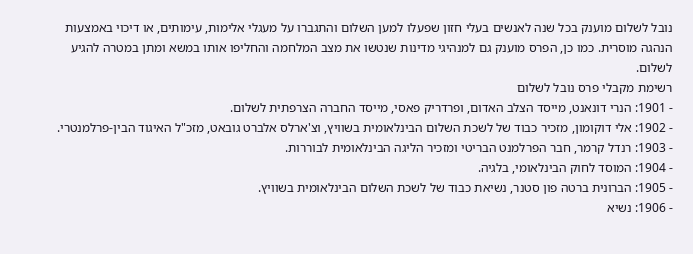נובל לשלום מוענק בכל שנה לאנשים בעלי חזון שפעלו למען השלום והתגברו על מעגלי אלימות, עימותים, או דיכוי באמצעות הנהגה מוסרית. כמו כן, הפרס מוענק גם למנהיגי מדינות שנטשו את מצב המלחמה והחליפו אותו במשא ומתן במטרה להגיע לשלום.
רשימת מקבלי פרס נובל לשלום
- 1901: הנרי דונאנט, מייסד הצלב האדום, ופרדריק פאסי, מייסד החברה הצרפתית לשלום.
- 1902: אלי דוקומון, מזכיר כבוד של לשכת השלום הבינלאומית בשוויץ, וצ'ארלס אלברט גובאט, מזכ"ל האיגוד הבין-פרלמנטרי.
- 1903: רנדל קרמר, חבר הפרלמנט הבריטי ומזכיר הליגה הבינלאומית לבוררות.
- 1904: המוסד לחוק הבינלאומי, בלגיה.
- 1905: הברונית ברטה פון סטנר, נשיאת כבוד של לשכת השלום הבינלאומית בשוויץ.
- 1906: נשיא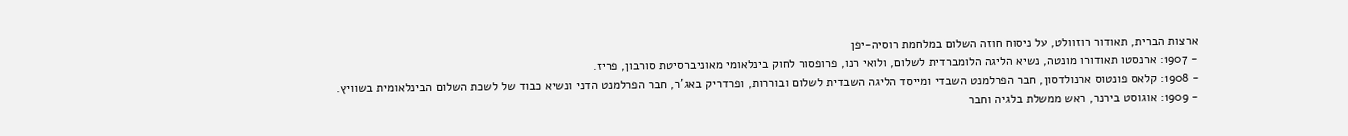ארצות הברית, תאודור רוזוולט, על ניסוח חוזה השלום במלחמת רוסיה-יפן
- 1907: ארנסטו תאודורו מונטה, נשיא הליגה הלומברדית לשלום, ולואי רנו, פרופסור לחוק בינלאומי מאוניברסיטת סורבון, פריז.
- 1908: קלאס פונטוס ארנולדסון, חבר הפרלמנט השבדי ומייסד הליגה השבדית לשלום ובוררות, ופרדריק באג'ר, חבר הפרלמנט הדני ונשיא כבוד של לשכת השלום הבינלאומית בשוויץ.
- 1909: אוגוסט בירנר, ראש ממשלת בלגיה וחבר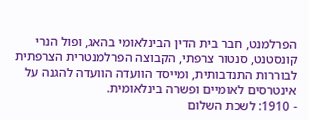הפרלמנט, חבר בית הדין הבינלאומי בהאג, ופול הנרי קונסטנט, סנטור צרפתי, הקבוצה הפרלמנטרית הצרפתית לבוררות התנדבותית, ומייסד הוועדה הוועדה להגנה על אינטרסים לאומיים ופשרה בינלאומית.
- 1910: לשכת השלום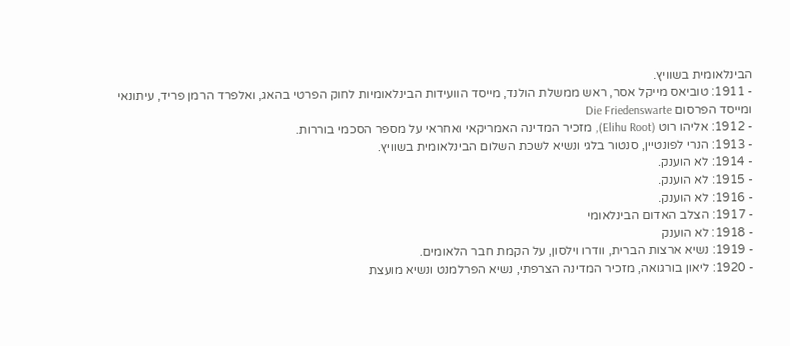הבינלאומית בשוויץ.
- 1911: טוביאס מייקל אסר, ראש ממשלת הולנד, מייסד הוועידות הבינלאומיות לחוק הפרטי בהאג, ואלפרד הרמן פריד, עיתונאי ומייסד הפרסום Die Friedenswarte
- 1912: אליהו רוט (Elihu Root), מזכיר המדינה האמריקאי ואחראי על מספר הסכמי בוררות.
- 1913: הנרי לפונטיין, סנטור בלגי ונשיא לשכת השלום הבינלאומית בשוויץ.
- 1914: לא הוענק.
- 1915: לא הוענק.
- 1916: לא הוענק.
- 1917: הצלב האדום הבינלאומי
- 1918: לא הוענק
- 1919: נשיא ארצות הברית, וודרו וילסון, על הקמת חבר הלאומים.
- 1920: ליאון בורגואה, מזכיר המדינה הצרפתי, נשיא הפרלמנט ונשיא מועצת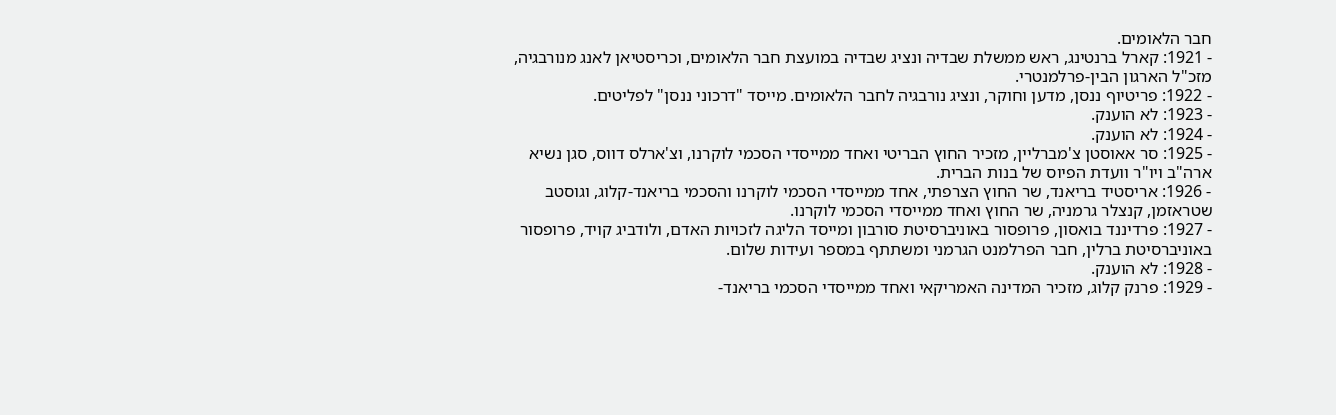חבר הלאומים.
- 1921: קארל ברנטינג, ראש ממשלת שבדיה ונציג שבדיה במועצת חבר הלאומים, וכריסטיאן לאנג מנורבגיה, מזכ"ל הארגון הבין-פרלמנטרי.
- 1922: פריטיוף ננסן, מדען וחוקר, ונציג נורבגיה לחבר הלאומים. מייסד "דרכוני ננסן" לפליטים.
- 1923: לא הוענק.
- 1924: לא הוענק.
- 1925: סר אאוסטן צ'מברליין, מזכיר החוץ הבריטי ואחד ממייסדי הסכמי לוקרנו, וצ'ארלס דווס, סגן נשיא ארה"ב ויו"ר וועדת הפיוס של בנות הברית.
- 1926: אריסטיד בריאנד, שר החוץ הצרפתי, אחד ממייסדי הסכמי לוקרנו והסכמי בריאנד-קלוג, וגוסטב שטראזמן, קנצלר גרמניה, שר החוץ ואחד ממייסדי הסכמי לוקרנו.
- 1927: פרדיננד בואסון, פרופסור באוניברסיטת סורבון ומייסד הליגה לזכויות האדם, ולודביג קויד, פרופסור באוניברסיטת ברלין, חבר הפרלמנט הגרמני ומשתתף במספר ועידות שלום.
- 1928: לא הוענק.
- 1929: פרנק קלוג, מזכיר המדינה האמריקאי ואחד ממייסדי הסכמי בריאנד-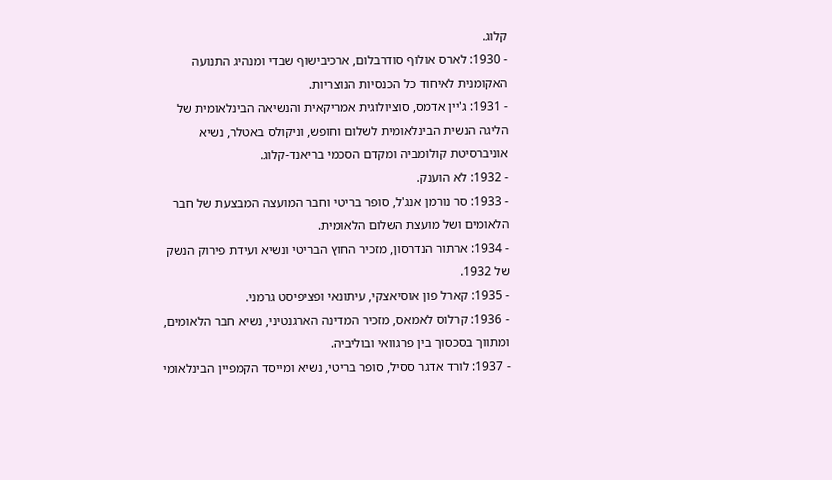קלוג.
- 1930: לארס אולוף סודרבלום, ארכיבישוף שבדי ומנהיג התנועה האקומנית לאיחוד כל הכנסיות הנוצריות.
- 1931: ג'יין אדמס, סוציולוגית אמריקאית והנשיאה הבינלאומית של הליגה הנשית הבינלאומית לשלום וחופש, וניקולס באטלר, נשיא אוניברסיטת קולומביה ומקדם הסכמי בריאנד-קלוג.
- 1932: לא הוענק.
- 1933: סר נורמן אנג'ל, סופר בריטי וחבר המועצה המבצעת של חבר הלאומים ושל מועצת השלום הלאומית.
- 1934: ארתור הנדרסון, מזכיר החוץ הבריטי ונשיא ועידת פירוק הנשק של 1932.
- 1935: קארל פון אוסיאצקי, עיתונאי ופציפיסט גרמני.
- 1936: קרלוס לאמאס, מזכיר המדינה הארגנטיני, נשיא חבר הלאומים, ומתווך בסכסוך בין פרגוואי ובוליביה.
- 1937: לורד אדגר ססיל, סופר בריטי, נשיא ומייסד הקמפיין הבינלאומי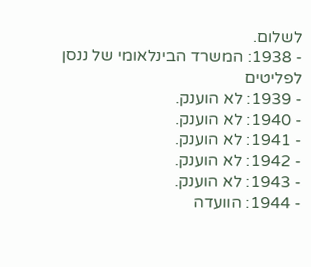לשלום.
- 1938: המשרד הבינלאומי של ננסן לפליטים
- 1939: לא הוענק.
- 1940: לא הוענק.
- 1941: לא הוענק.
- 1942: לא הוענק.
- 1943: לא הוענק.
- 1944: הוועדה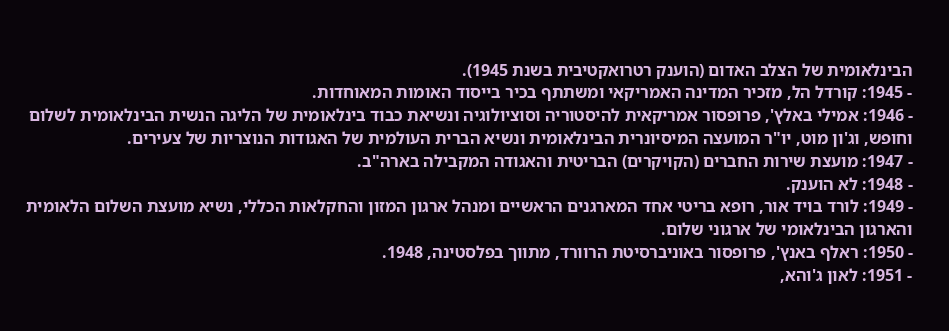הבינלאומית של הצלב האדום (הוענק רטרואקטיבית בשנת 1945).
- 1945: קורדל הל, מזכיר המדינה האמריקאי ומשתתף בכיר בייסוד האומות המאוחדות.
- 1946: אמילי באלץ', פרופסור אמריקאית להיסטוריה וסוציולוגיה ונשיאת כבוד בינלאומית של הליגה הנשית הבינלאומית לשלום וחופש, וג'ון מוט, יו"ר המועצה המיסיונרית הבינלאומית ונשיא הברית העולמית של האגודות הנוצריות של צעירים.
- 1947: מועצת שירות החברים (הקויקרים) הבריטית והאגודה המקבילה בארה"ב.
- 1948: לא הוענק.
- 1949: לורד בויד אור, רופא בריטי אחד המארגנים הראשיים ומנהל ארגון המזון והחקלאות הכללי, נשיא מועצת השלום הלאומית והארגון הבינלאומי של ארגוני שלום.
- 1950: ראלף באנץ', פרופסור באוניברסיטת הרוורד, מתווך בפלסטינה, 1948.
- 1951: לאון ג'והא,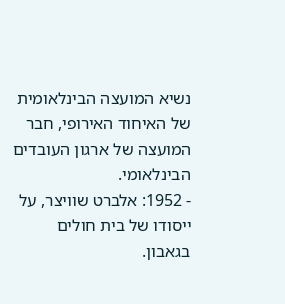נשיא המועצה הבינלאומית של האיחוד האירופי, חבר המועצה של ארגון העובדים הבינלאומי.
- 1952: אלברט שוויצר, על ייסודו של בית חולים בגאבון.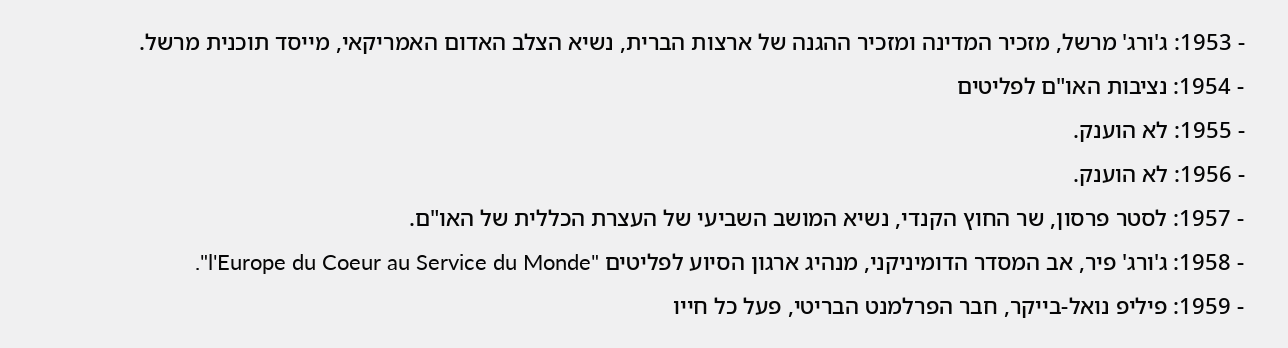- 1953: ג'ורג' מרשל, מזכיר המדינה ומזכיר ההגנה של ארצות הברית, נשיא הצלב האדום האמריקאי, מייסד תוכנית מרשל.
- 1954: נציבות האו"ם לפליטים
- 1955: לא הוענק.
- 1956: לא הוענק.
- 1957: לסטר פרסון, שר החוץ הקנדי, נשיא המושב השביעי של העצרת הכללית של האו"ם.
- 1958: ג'ורג' פיר, אב המסדר הדומיניקני, מנהיג ארגון הסיוע לפליטים "l'Europe du Coeur au Service du Monde".
- 1959: פיליפ נואל-בייקר, חבר הפרלמנט הבריטי, פעל כל חייו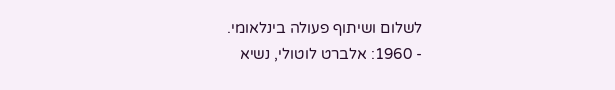לשלום ושיתוף פעולה בינלאומי.
- 1960: אלברט לוטולי, נשיא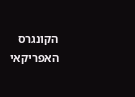הקונגרס האפריקאי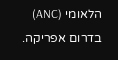הלאומי (ANC) בדרום אפריקה.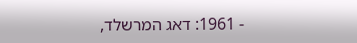- 1961: דאג המרשלד,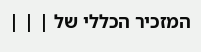המזכיר הכללי של | | |